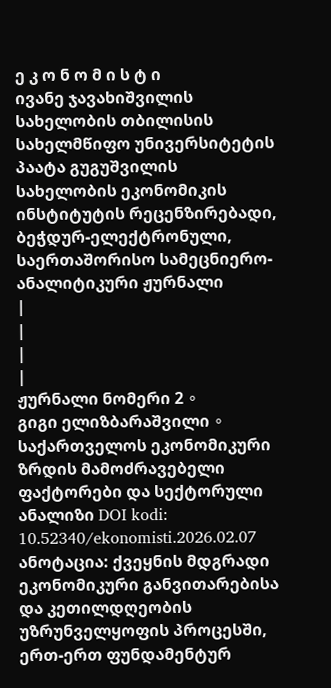ე კ ო ნ ო მ ი ს ტ ი
ივანე ჯავახიშვილის სახელობის თბილისის სახელმწიფო უნივერსიტეტის პაატა გუგუშვილის სახელობის ეკონომიკის ინსტიტუტის რეცენზირებადი, ბეჭდურ-ელექტრონული, საერთაშორისო სამეცნიერო-ანალიტიკური ჟურნალი
|
|
|
|
ჟურნალი ნომერი 2 ∘
გიგი ელიზბარაშვილი ∘
საქართველოს ეკონომიკური ზრდის მამოძრავებელი ფაქტორები და სექტორული ანალიზი DOI kodi: 10.52340/ekonomisti.2026.02.07 ანოტაცია: ქვეყნის მდგრადი ეკონომიკური განვითარებისა და კეთილდღეობის უზრუნველყოფის პროცესში, ერთ-ერთ ფუნდამენტურ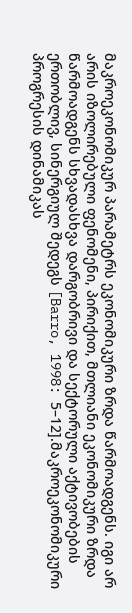მაკროეკონომიკურ პარამეტრს ეკონომიკური ზრდა წარმოადგენს. იგი არ არის იზოლირებული ფენომენი, პირიქით, მთლიანი ეკონომიკური ზრდა წარმოადგენს სხვადასხვა დარგობრივი და სექტორული აქტივობების ერთობლივ, სინერგიულ შედეგს [Barro, 1998: 5–12].მაკროეკონომიკური პროგრესის დინამიკას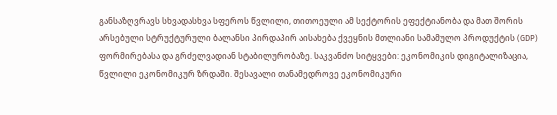განსაზღვრავს სხვადასხვა სფეროს წვლილი, თითოეული ამ სექტორის ეფექტიანობა და მათ შორის არსებული სტრუქტურული ბალანსი პირდაპირ აისახება ქვეყნის მთლიანი სამამულო პროდუქტის (GDP) ფორმირებასა და გრძელვადიან სტაბილურობაზე. საკვანძო სიტყვები: ეკონომიკის დიგიტალიზაცია, წვლილი ეკონომიკურ ზრდაში. შესავალი თანამედროვე ეკონომიკური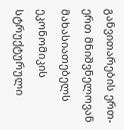განვითარების ერთ-ერთ მნიშვნელოვან მახასიათებელს ეკონომიკის სტრუქტურული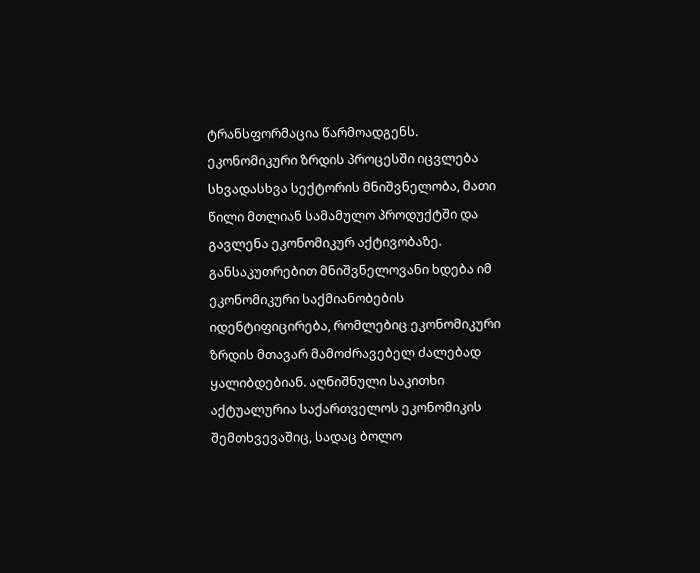ტრანსფორმაცია წარმოადგენს. ეკონომიკური ზრდის პროცესში იცვლება სხვადასხვა სექტორის მნიშვნელობა, მათი წილი მთლიან სამამულო პროდუქტში და გავლენა ეკონომიკურ აქტივობაზე. განსაკუთრებით მნიშვნელოვანი ხდება იმ ეკონომიკური საქმიანობების იდენტიფიცირება, რომლებიც ეკონომიკური ზრდის მთავარ მამოძრავებელ ძალებად ყალიბდებიან. აღნიშნული საკითხი აქტუალურია საქართველოს ეკონომიკის შემთხვევაშიც, სადაც ბოლო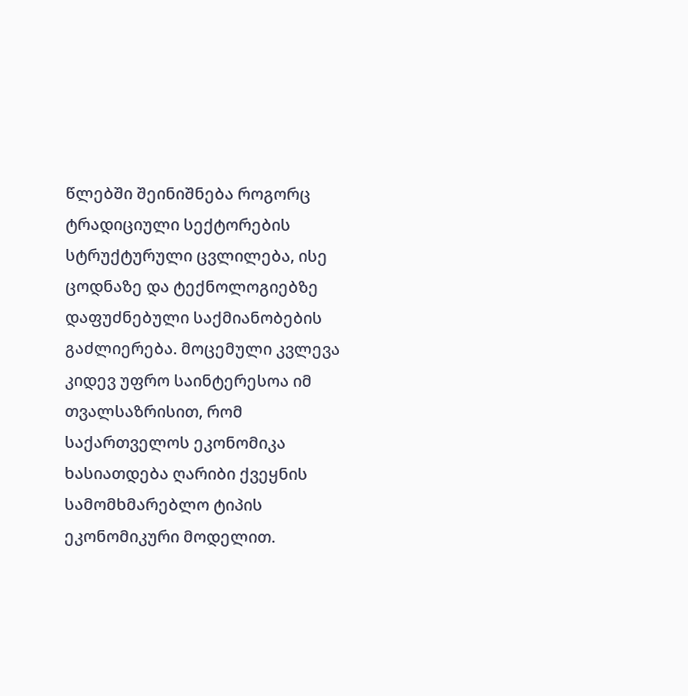წლებში შეინიშნება როგორც ტრადიციული სექტორების სტრუქტურული ცვლილება, ისე ცოდნაზე და ტექნოლოგიებზე დაფუძნებული საქმიანობების გაძლიერება. მოცემული კვლევა კიდევ უფრო საინტერესოა იმ თვალსაზრისით, რომ საქართველოს ეკონომიკა ხასიათდება ღარიბი ქვეყნის სამომხმარებლო ტიპის ეკონომიკური მოდელით.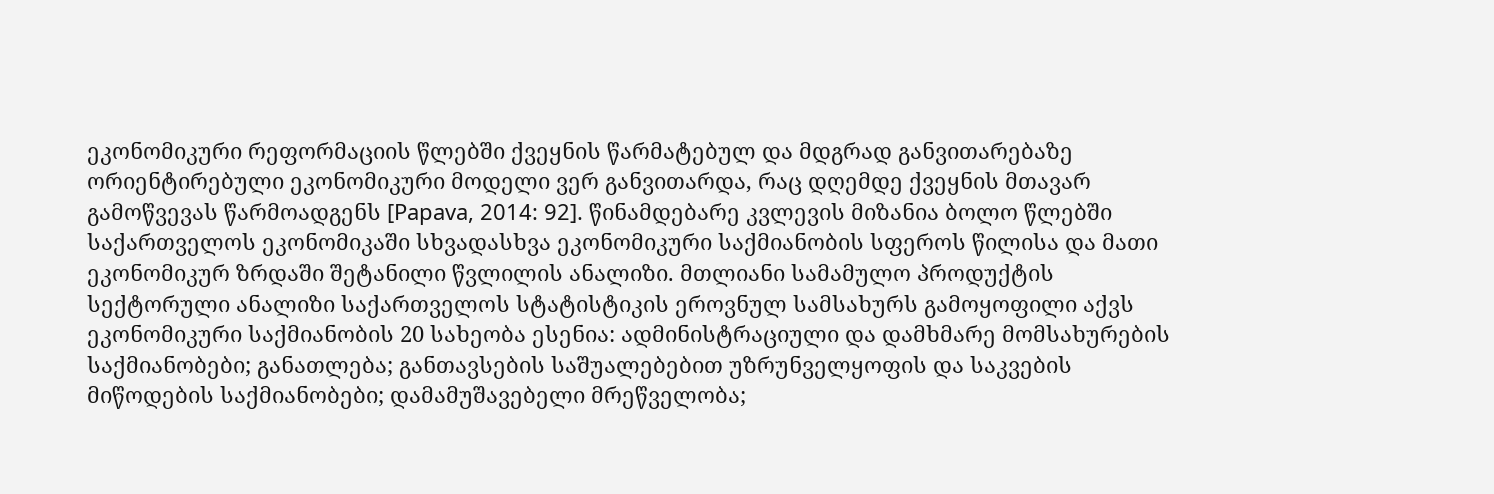ეკონომიკური რეფორმაციის წლებში ქვეყნის წარმატებულ და მდგრად განვითარებაზე ორიენტირებული ეკონომიკური მოდელი ვერ განვითარდა, რაც დღემდე ქვეყნის მთავარ გამოწვევას წარმოადგენს [Papava, 2014: 92]. წინამდებარე კვლევის მიზანია ბოლო წლებში საქართველოს ეკონომიკაში სხვადასხვა ეკონომიკური საქმიანობის სფეროს წილისა და მათი ეკონომიკურ ზრდაში შეტანილი წვლილის ანალიზი. მთლიანი სამამულო პროდუქტის სექტორული ანალიზი საქართველოს სტატისტიკის ეროვნულ სამსახურს გამოყოფილი აქვს ეკონომიკური საქმიანობის 20 სახეობა ესენია: ადმინისტრაციული და დამხმარე მომსახურების საქმიანობები; განათლება; განთავსების საშუალებებით უზრუნველყოფის და საკვების მიწოდების საქმიანობები; დამამუშავებელი მრეწველობა;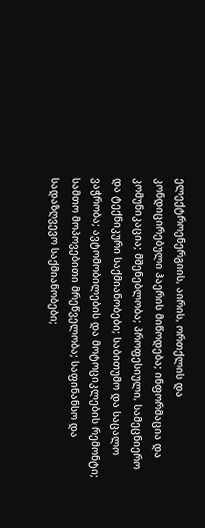ელექტროენერგიის, აირის, ორთქლის და კონდიცირებული ჰაერის მიწოდება; ინფორმაცია და კომუნიკაცია; მშენებლობა; პროფესიული, სამეცნიერო და ტექნიკური საქმიანობები; საბითუმო და საცალო ვაჭრობა; ავტომობილების და მოტოციკლების რემონტი; სამთო მოპოვებითი მრეწველობა; საფინანსო და სადაზღვევო საქმიანობები;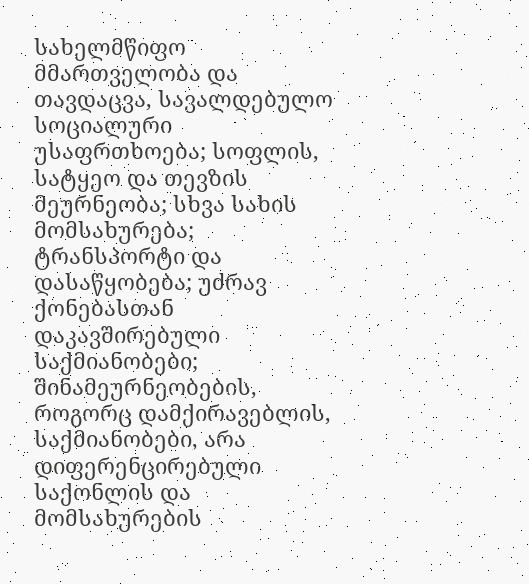სახელმწიფო მმართველობა და თავდაცვა, სავალდებულო სოციალური უსაფრთხოება; სოფლის, სატყეო და თევზის მეურნეობა; სხვა სახის მომსახურება; ტრანსპორტი და დასაწყობება; უძრავ ქონებასთან დაკავშირებული საქმიანობები; შინამეურნეობების, როგორც დამქირავებლის, საქმიანობები, არა დიფერენცირებული საქონლის და მომსახურების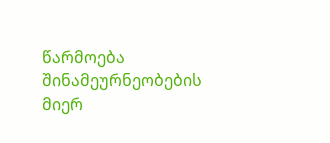წარმოება შინამეურნეობების მიერ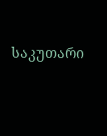საკუთარი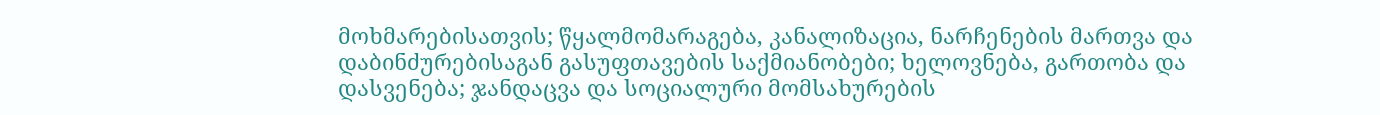მოხმარებისათვის; წყალმომარაგება, კანალიზაცია, ნარჩენების მართვა და დაბინძურებისაგან გასუფთავების საქმიანობები; ხელოვნება, გართობა და დასვენება; ჯანდაცვა და სოციალური მომსახურების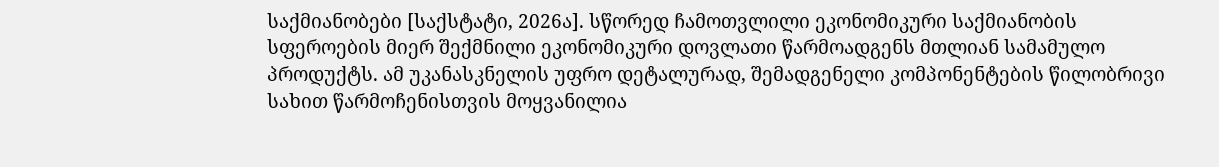საქმიანობები [საქსტატი, 2026ა]. სწორედ ჩამოთვლილი ეკონომიკური საქმიანობის სფეროების მიერ შექმნილი ეკონომიკური დოვლათი წარმოადგენს მთლიან სამამულო პროდუქტს. ამ უკანასკნელის უფრო დეტალურად, შემადგენელი კომპონენტების წილობრივი სახით წარმოჩენისთვის მოყვანილია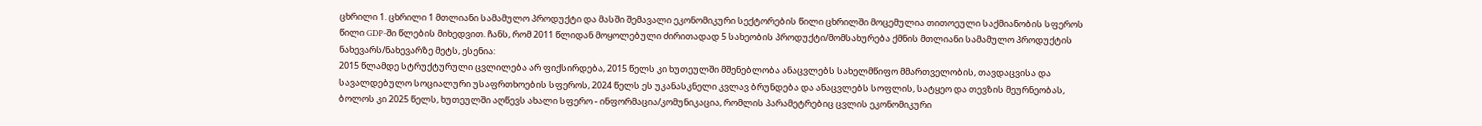ცხრილი 1. ცხრილი 1 მთლიანი სამამულო პროდუქტი და მასში შემავალი ეკონომიკური სექტორების წილი ცხრილში მოცემულია თითოეული საქმიანობის სფეროს წილი GDP-ში წლების მიხედვით. ჩანს, რომ 2011 წლიდან მოყოლებული ძირითადად 5 სახეობის პროდუქტი/მომსახურება ქმნის მთლიანი სამამულო პროდუქტის ნახევარს/ნახევარზე მეტს, ესენია:
2015 წლამდე სტრუქტურული ცვლილება არ ფიქსირდება, 2015 წელს კი ხუთეულში მშენებლობა ანაცვლებს სახელმწიფო მმართველობის, თავდაცვისა და სავალდებულო სოციალური უსაფრთხოების სფეროს, 2024 წელს ეს უკანასკნელი კვლავ ბრუნდება და ანაცვლებს სოფლის, სატყეო და თევზის მეურნეობას, ბოლოს კი 2025 წელს, ხუთეულში აღწევს ახალი სფერო - ინფორმაცია/კომუნიკაცია, რომლის პარამეტრებიც ცვლის ეკონომიკური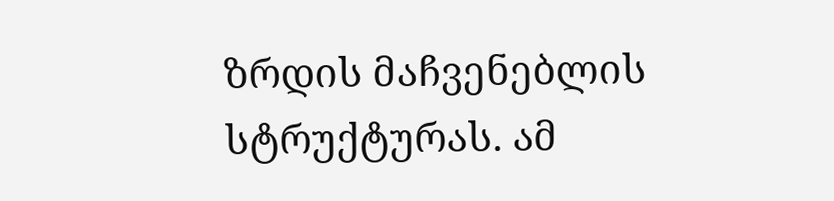ზრდის მაჩვენებლის სტრუქტურას. ამ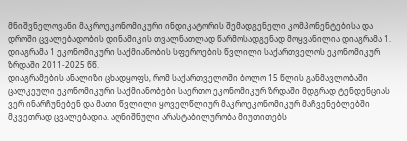მნიშვნელოვანი მაკროეკონომიკური ინდიკატორის შემადგენელი კომპონენტებისა და დროში ცვალებადობის დინამიკის თვალნათლად წარმოსადგენად მოყვანილია დიაგრამა 1. დიაგრამა 1 ეკონომიკური საქმიანობის სფეროების წვლილი საქართველოს ეკონომიკურ ზრდაში 2011-2025 წწ.
დიაგრამების ანალიზი ცხადყოფს, რომ საქართველოში ბოლო 15 წლის განმავლობაში ცალკეული ეკონომიკური საქმიანობები საერთო ეკონომიკურ ზრდაში მდგრად ტენდენციას ვერ ინარჩუნებენ და მათი წვლილი ყოველწლიურ მაკროეკონომიკურ მაჩვენებლებში მკვეთრად ცვალებადია. აღნიშნული არასტაბილურობა მიუთითებს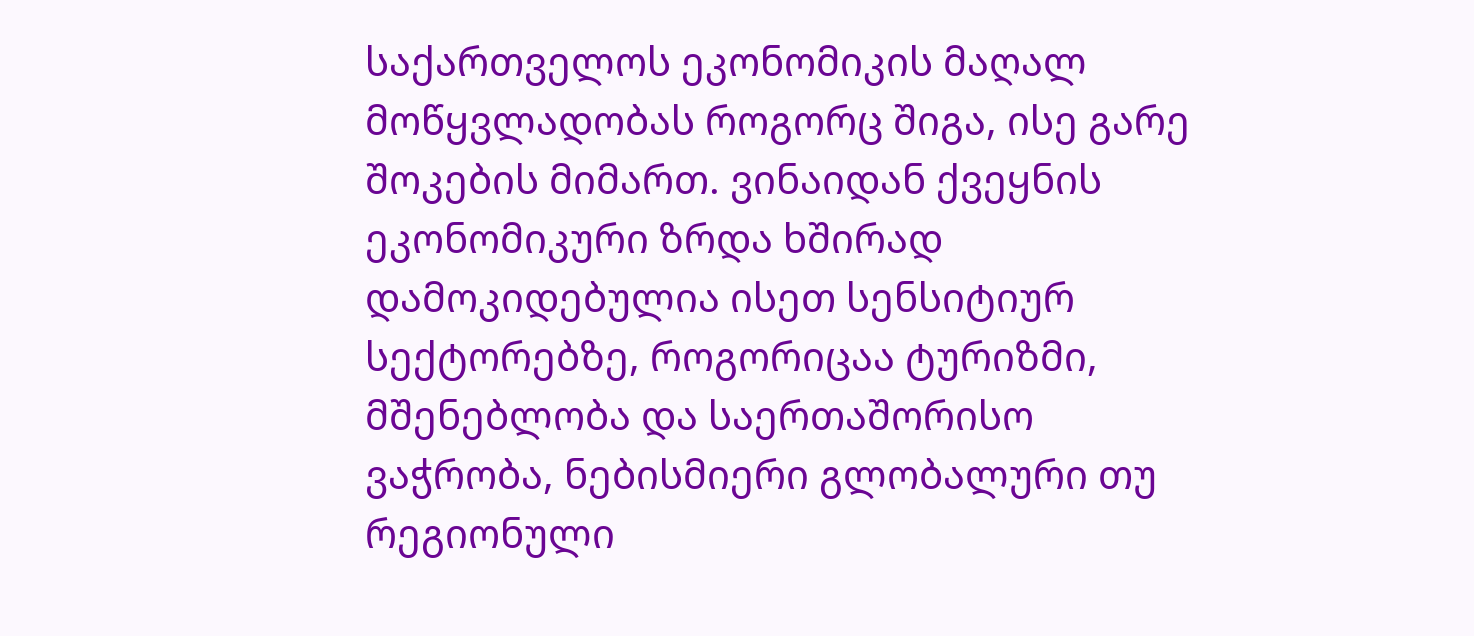საქართველოს ეკონომიკის მაღალ მოწყვლადობას როგორც შიგა, ისე გარე შოკების მიმართ. ვინაიდან ქვეყნის ეკონომიკური ზრდა ხშირად დამოკიდებულია ისეთ სენსიტიურ სექტორებზე, როგორიცაა ტურიზმი, მშენებლობა და საერთაშორისო ვაჭრობა, ნებისმიერი გლობალური თუ რეგიონული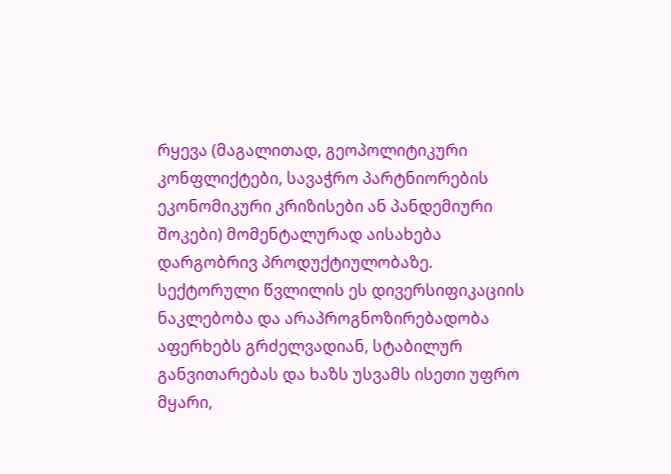რყევა (მაგალითად, გეოპოლიტიკური კონფლიქტები, სავაჭრო პარტნიორების ეკონომიკური კრიზისები ან პანდემიური შოკები) მომენტალურად აისახება დარგობრივ პროდუქტიულობაზე. სექტორული წვლილის ეს დივერსიფიკაციის ნაკლებობა და არაპროგნოზირებადობა აფერხებს გრძელვადიან, სტაბილურ განვითარებას და ხაზს უსვამს ისეთი უფრო მყარი,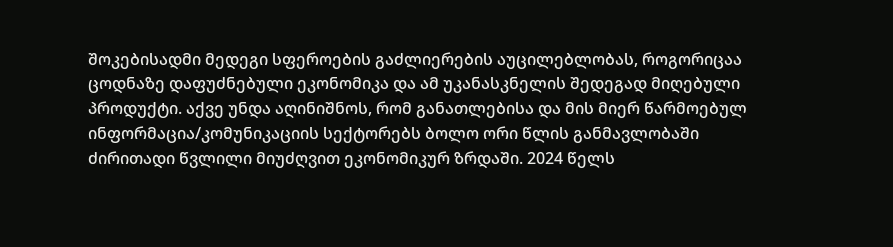შოკებისადმი მედეგი სფეროების გაძლიერების აუცილებლობას, როგორიცაა ცოდნაზე დაფუძნებული ეკონომიკა და ამ უკანასკნელის შედეგად მიღებული პროდუქტი. აქვე უნდა აღინიშნოს, რომ განათლებისა და მის მიერ წარმოებულ ინფორმაცია/კომუნიკაციის სექტორებს ბოლო ორი წლის განმავლობაში ძირითადი წვლილი მიუძღვით ეკონომიკურ ზრდაში. 2024 წელს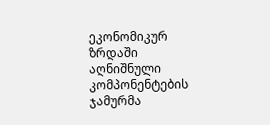ეკონომიკურ ზრდაში აღნიშნული კომპონენტების ჯამურმა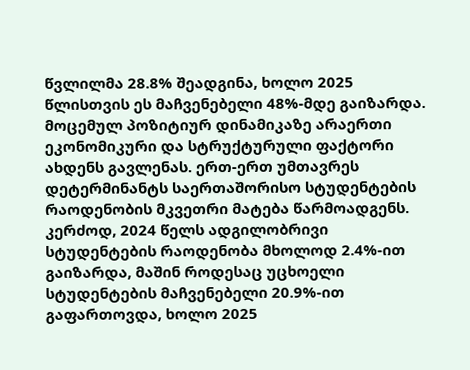წვლილმა 28.8% შეადგინა, ხოლო 2025 წლისთვის ეს მაჩვენებელი 48%-მდე გაიზარდა. მოცემულ პოზიტიურ დინამიკაზე არაერთი ეკონომიკური და სტრუქტურული ფაქტორი ახდენს გავლენას. ერთ-ერთ უმთავრეს დეტერმინანტს საერთაშორისო სტუდენტების რაოდენობის მკვეთრი მატება წარმოადგენს. კერძოდ, 2024 წელს ადგილობრივი სტუდენტების რაოდენობა მხოლოდ 2.4%-ით გაიზარდა, მაშინ როდესაც უცხოელი სტუდენტების მაჩვენებელი 20.9%-ით გაფართოვდა, ხოლო 2025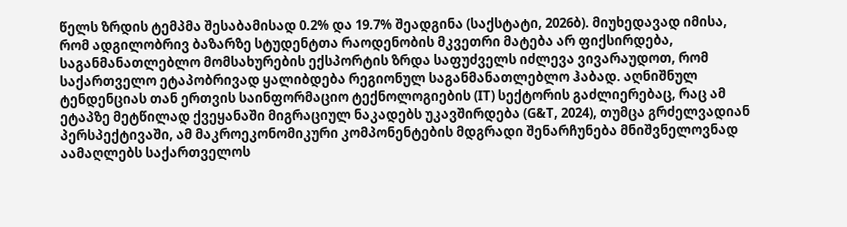წელს ზრდის ტემპმა შესაბამისად 0.2% და 19.7% შეადგინა (საქსტატი, 2026ბ). მიუხედავად იმისა, რომ ადგილობრივ ბაზარზე სტუდენტთა რაოდენობის მკვეთრი მატება არ ფიქსირდება, საგანმანათლებლო მომსახურების ექსპორტის ზრდა საფუძველს იძლევა ვივარაუდოთ, რომ საქართველო ეტაპობრივად ყალიბდება რეგიონულ საგანმანათლებლო ჰაბად. აღნიშნულ ტენდენციას თან ერთვის საინფორმაციო ტექნოლოგიების (IT) სექტორის გაძლიერებაც, რაც ამ ეტაპზე მეტწილად ქვეყანაში მიგრაციულ ნაკადებს უკავშირდება (G&T, 2024), თუმცა გრძელვადიან პერსპექტივაში, ამ მაკროეკონომიკური კომპონენტების მდგრადი შენარჩუნება მნიშვნელოვნად აამაღლებს საქართველოს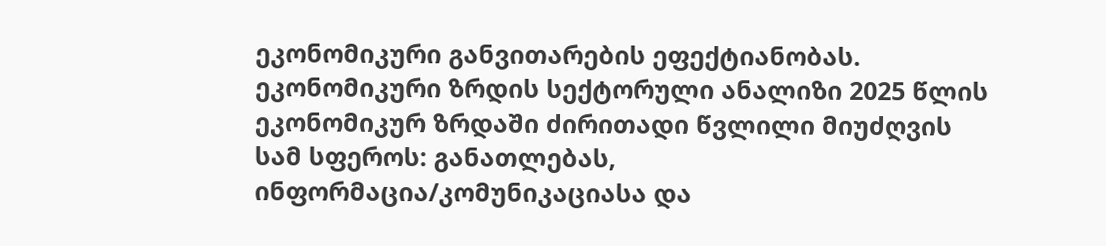ეკონომიკური განვითარების ეფექტიანობას. ეკონომიკური ზრდის სექტორული ანალიზი 2025 წლის ეკონომიკურ ზრდაში ძირითადი წვლილი მიუძღვის სამ სფეროს: განათლებას, ინფორმაცია/კომუნიკაციასა და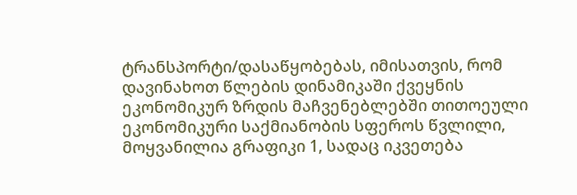ტრანსპორტი/დასაწყობებას, იმისათვის, რომ დავინახოთ წლების დინამიკაში ქვეყნის ეკონომიკურ ზრდის მაჩვენებლებში თითოეული ეკონომიკური საქმიანობის სფეროს წვლილი, მოყვანილია გრაფიკი 1, სადაც იკვეთება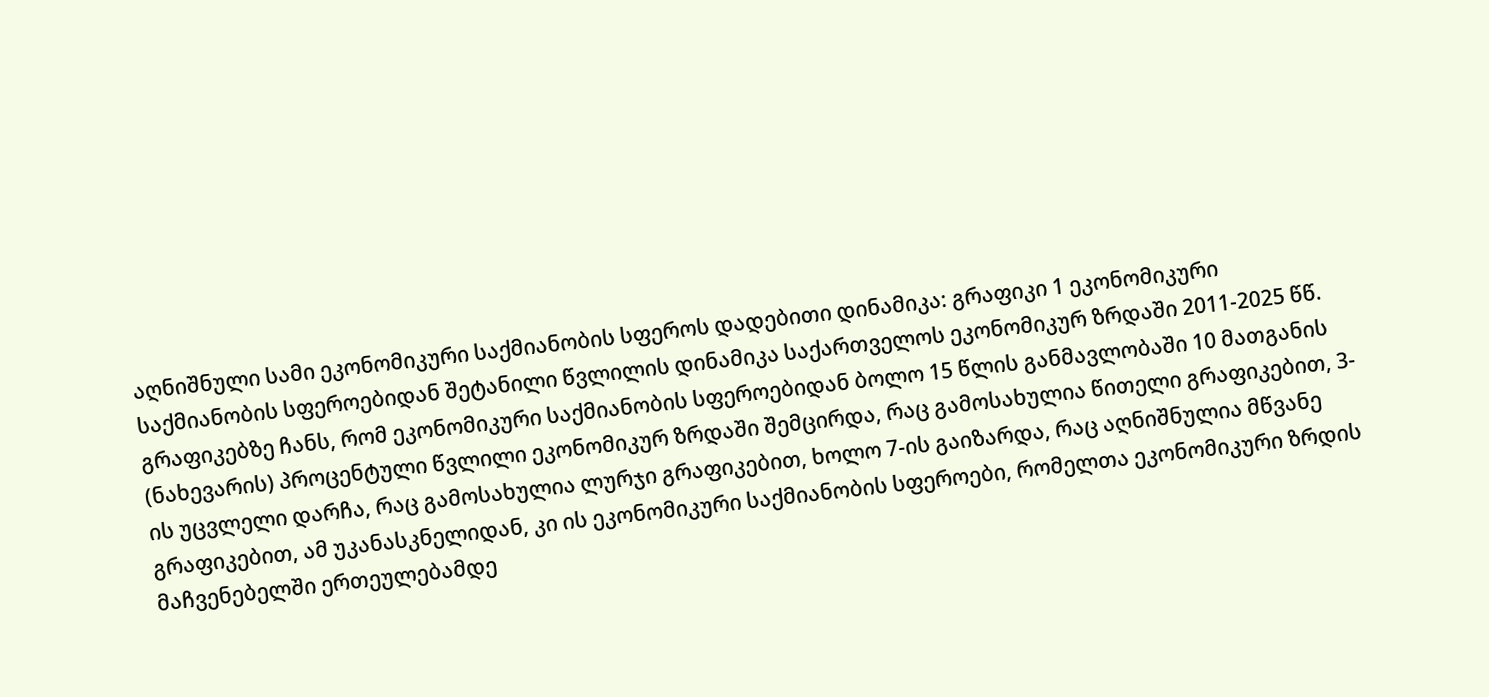აღნიშნული სამი ეკონომიკური საქმიანობის სფეროს დადებითი დინამიკა: გრაფიკი 1 ეკონომიკური საქმიანობის სფეროებიდან შეტანილი წვლილის დინამიკა საქართველოს ეკონომიკურ ზრდაში 2011-2025 წწ.
გრაფიკებზე ჩანს, რომ ეკონომიკური საქმიანობის სფეროებიდან ბოლო 15 წლის განმავლობაში 10 მათგანის (ნახევარის) პროცენტული წვლილი ეკონომიკურ ზრდაში შემცირდა, რაც გამოსახულია წითელი გრაფიკებით, 3-ის უცვლელი დარჩა, რაც გამოსახულია ლურჯი გრაფიკებით, ხოლო 7-ის გაიზარდა, რაც აღნიშნულია მწვანე გრაფიკებით, ამ უკანასკნელიდან, კი ის ეკონომიკური საქმიანობის სფეროები, რომელთა ეკონომიკური ზრდის მაჩვენებელში ერთეულებამდე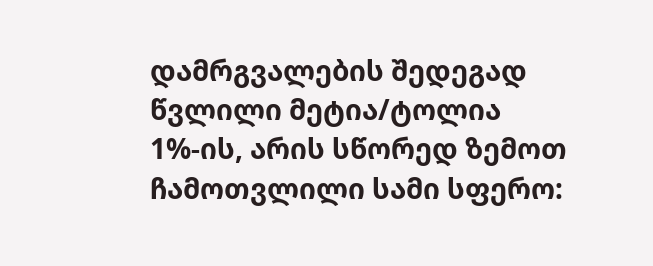დამრგვალების შედეგად წვლილი მეტია/ტოლია 1%-ის, არის სწორედ ზემოთ ჩამოთვლილი სამი სფერო: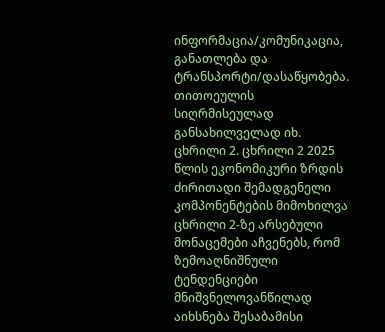ინფორმაცია/კომუნიკაცია, განათლება და ტრანსპორტი/დასაწყობება. თითოეულის სიღრმისეულად განსახილველად იხ. ცხრილი 2. ცხრილი 2 2025 წლის ეკონომიკური ზრდის ძირითადი შემადგენელი კომპონენტების მიმოხილვა
ცხრილი 2-ზე არსებული მონაცემები აჩვენებს, რომ ზემოაღნიშნული ტენდენციები მნიშვნელოვანწილად აიხსნება შესაბამისი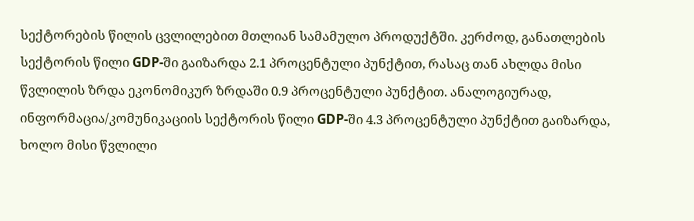სექტორების წილის ცვლილებით მთლიან სამამულო პროდუქტში. კერძოდ, განათლების სექტორის წილი GDP-ში გაიზარდა 2.1 პროცენტული პუნქტით, რასაც თან ახლდა მისი წვლილის ზრდა ეკონომიკურ ზრდაში 0.9 პროცენტული პუნქტით. ანალოგიურად, ინფორმაცია/კომუნიკაციის სექტორის წილი GDP-ში 4.3 პროცენტული პუნქტით გაიზარდა, ხოლო მისი წვლილი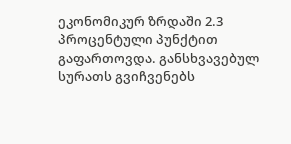ეკონომიკურ ზრდაში 2.3 პროცენტული პუნქტით გაფართოვდა. განსხვავებულ სურათს გვიჩვენებს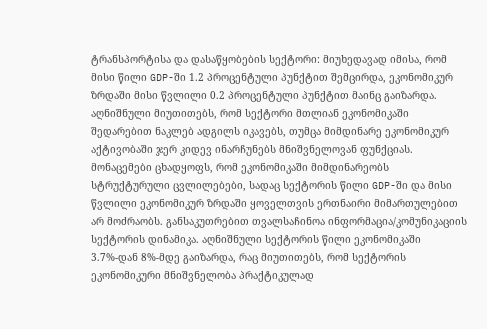ტრანსპორტისა და დასაწყობების სექტორი: მიუხედავად იმისა, რომ მისი წილი GDP-ში 1.2 პროცენტული პუნქტით შემცირდა, ეკონომიკურ ზრდაში მისი წვლილი 0.2 პროცენტული პუნქტით მაინც გაიზარდა. აღნიშნული მიუთითებს, რომ სექტორი მთლიან ეკონომიკაში შედარებით ნაკლებ ადგილს იკავებს, თუმცა მიმდინარე ეკონომიკურ აქტივობაში ჯერ კიდევ ინარჩუნებს მნიშვნელოვან ფუნქციას. მონაცემები ცხადყოფს, რომ ეკონომიკაში მიმდინარეობს სტრუქტურული ცვლილებები, სადაც სექტორის წილი GDP-ში და მისი წვლილი ეკონომიკურ ზრდაში ყოველთვის ერთნაირი მიმართულებით არ მოძრაობს. განსაკუთრებით თვალსაჩინოა ინფორმაცია/კომუნიკაციის სექტორის დინამიკა. აღნიშნული სექტორის წილი ეკონომიკაში 3.7%-დან 8%-მდე გაიზარდა, რაც მიუთითებს, რომ სექტორის ეკონომიკური მნიშვნელობა პრაქტიკულად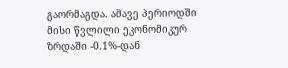გაორმაგდა. ამავე პერიოდში მისი წვლილი ეკონომიკურ ზრდაში -0.1%-დან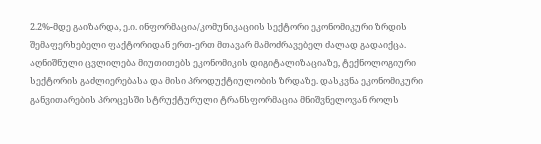2.2%-მდე გაიზარდა, ე.ი. ინფორმაცია/კომუნიკაციის სექტორი ეკონომიკური ზრდის შემაფერხებელი ფაქტორიდან ერთ-ერთ მთავარ მამოძრავებელ ძალად გადაიქცა. აღნიშნული ცვლილება მიუთითებს ეკონომიკის დიგიტალიზაციაზე, ტექნოლოგიური სექტორის გაძლიერებასა და მისი პროდუქტიულობის ზრდაზე. დასკვნა ეკონომიკური განვითარების პროცესში სტრუქტურული ტრანსფორმაცია მნიშვნელოვან როლს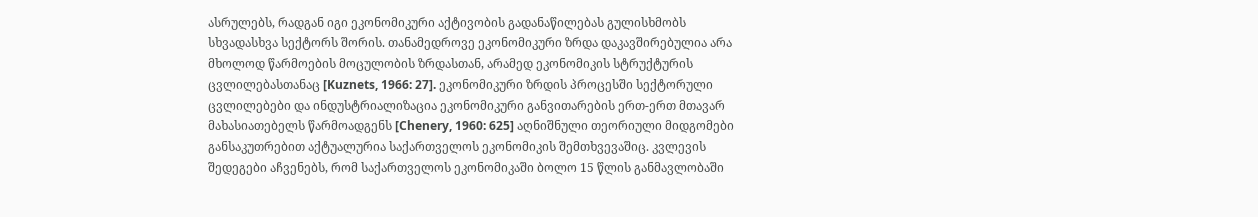ასრულებს, რადგან იგი ეკონომიკური აქტივობის გადანაწილებას გულისხმობს სხვადასხვა სექტორს შორის. თანამედროვე ეკონომიკური ზრდა დაკავშირებულია არა მხოლოდ წარმოების მოცულობის ზრდასთან, არამედ ეკონომიკის სტრუქტურის ცვლილებასთანაც [Kuznets, 1966: 27]. ეკონომიკური ზრდის პროცესში სექტორული ცვლილებები და ინდუსტრიალიზაცია ეკონომიკური განვითარების ერთ-ერთ მთავარ მახასიათებელს წარმოადგენს [Chenery, 1960: 625] აღნიშნული თეორიული მიდგომები განსაკუთრებით აქტუალურია საქართველოს ეკონომიკის შემთხვევაშიც. კვლევის შედეგები აჩვენებს, რომ საქართველოს ეკონომიკაში ბოლო 15 წლის განმავლობაში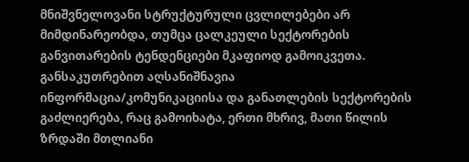მნიშვნელოვანი სტრუქტურული ცვლილებები არ მიმდინარეობდა, თუმცა ცალკეული სექტორების განვითარების ტენდენციები მკაფიოდ გამოიკვეთა. განსაკუთრებით აღსანიშნავია ინფორმაცია/კომუნიკაციისა და განათლების სექტორების გაძლიერება, რაც გამოიხატა, ერთი მხრივ, მათი წილის ზრდაში მთლიანი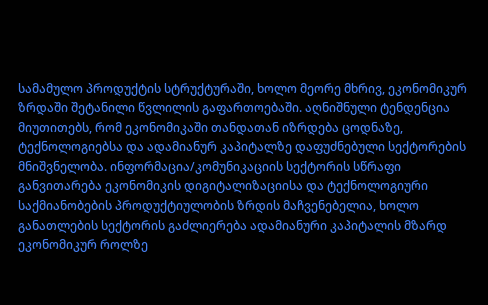სამამულო პროდუქტის სტრუქტურაში, ხოლო მეორე მხრივ, ეკონომიკურ ზრდაში შეტანილი წვლილის გაფართოებაში. აღნიშნული ტენდენცია მიუთითებს, რომ ეკონომიკაში თანდათან იზრდება ცოდნაზე, ტექნოლოგიებსა და ადამიანურ კაპიტალზე დაფუძნებული სექტორების მნიშვნელობა. ინფორმაცია/კომუნიკაციის სექტორის სწრაფი განვითარება ეკონომიკის დიგიტალიზაციისა და ტექნოლოგიური საქმიანობების პროდუქტიულობის ზრდის მაჩვენებელია, ხოლო განათლების სექტორის გაძლიერება ადამიანური კაპიტალის მზარდ ეკონომიკურ როლზე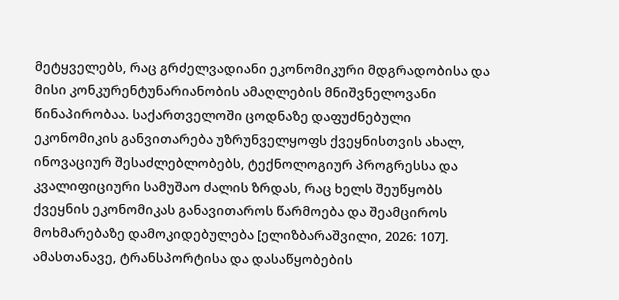მეტყველებს, რაც გრძელვადიანი ეკონომიკური მდგრადობისა და მისი კონკურენტუნარიანობის ამაღლების მნიშვნელოვანი წინაპირობაა. საქართველოში ცოდნაზე დაფუძნებული ეკონომიკის განვითარება უზრუნველყოფს ქვეყნისთვის ახალ, ინოვაციურ შესაძლებლობებს, ტექნოლოგიურ პროგრესსა და კვალიფიციური სამუშაო ძალის ზრდას, რაც ხელს შეუწყობს ქვეყნის ეკონომიკას განავითაროს წარმოება და შეამციროს მოხმარებაზე დამოკიდებულება [ელიზბარაშვილი, 2026: 107]. ამასთანავე, ტრანსპორტისა და დასაწყობების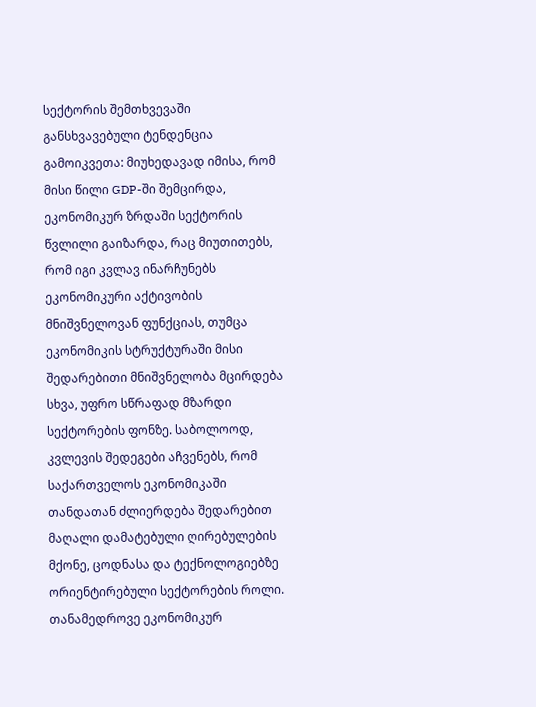სექტორის შემთხვევაში განსხვავებული ტენდენცია გამოიკვეთა: მიუხედავად იმისა, რომ მისი წილი GDP-ში შემცირდა, ეკონომიკურ ზრდაში სექტორის წვლილი გაიზარდა, რაც მიუთითებს, რომ იგი კვლავ ინარჩუნებს ეკონომიკური აქტივობის მნიშვნელოვან ფუნქციას, თუმცა ეკონომიკის სტრუქტურაში მისი შედარებითი მნიშვნელობა მცირდება სხვა, უფრო სწრაფად მზარდი სექტორების ფონზე. საბოლოოდ, კვლევის შედეგები აჩვენებს, რომ საქართველოს ეკონომიკაში თანდათან ძლიერდება შედარებით მაღალი დამატებული ღირებულების მქონე, ცოდნასა და ტექნოლოგიებზე ორიენტირებული სექტორების როლი. თანამედროვე ეკონომიკურ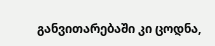განვითარებაში კი ცოდნა,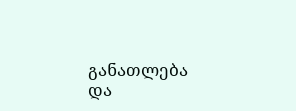განათლება და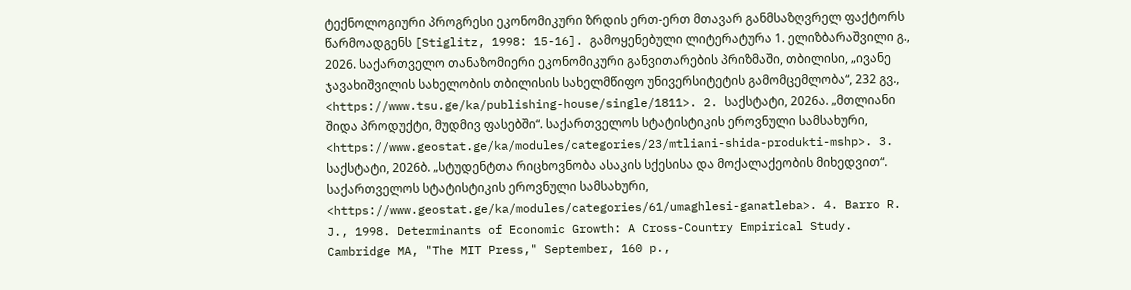ტექნოლოგიური პროგრესი ეკონომიკური ზრდის ერთ-ერთ მთავარ განმსაზღვრელ ფაქტორს წარმოადგენს [Stiglitz, 1998: 15-16]. გამოყენებული ლიტერატურა 1. ელიზბარაშვილი გ., 2026. საქართველო თანაზომიერი ეკონომიკური განვითარების პრიზმაში, თბილისი, „ივანე ჯავახიშვილის სახელობის თბილისის სახელმწიფო უნივერსიტეტის გამომცემლობა“, 232 გვ., <https://www.tsu.ge/ka/publishing-house/single/1811>. 2. საქსტატი, 2026ა. „მთლიანი შიდა პროდუქტი, მუდმივ ფასებში“. საქართველოს სტატისტიკის ეროვნული სამსახური, <https://www.geostat.ge/ka/modules/categories/23/mtliani-shida-produkti-mshp>. 3. საქსტატი, 2026ბ. „სტუდენტთა რიცხოვნობა ასაკის სქესისა და მოქალაქეობის მიხედვით“. საქართველოს სტატისტიკის ეროვნული სამსახური, <https://www.geostat.ge/ka/modules/categories/61/umaghlesi-ganatleba>. 4. Barro R. J., 1998. Determinants of Economic Growth: A Cross-Country Empirical Study. Cambridge MA, "The MIT Press," September, 160 p.,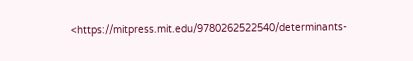<https://mitpress.mit.edu/9780262522540/determinants-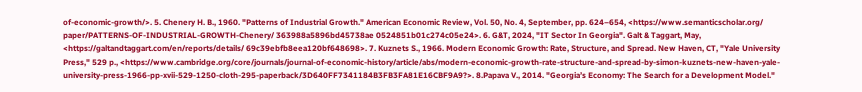of-economic-growth/>. 5. Chenery H. B., 1960. "Patterns of Industrial Growth." American Economic Review, Vol. 50, No. 4, September, pp. 624–654, <https://www.semanticscholar.org/ paper/PATTERNS-OF-INDUSTRIAL-GROWTH-Chenery/ 363988a5896bd45738ae 0524851b01c274c05e24>. 6. G&T, 2024, "IT Sector In Georgia". Galt & Taggart, May, <https://galtandtaggart.com/en/reports/details/ 69c39ebfb8eea120bf648698>. 7. Kuznets S., 1966. Modern Economic Growth: Rate, Structure, and Spread. New Haven, CT, "Yale University Press," 529 p., <https://www.cambridge.org/core/journals/journal-of-economic-history/article/abs/modern-economic-growth-rate-structure-and-spread-by-simon-kuznets-new-haven-yale-university-press-1966-pp-xvii-529-1250-cloth-295-paperback/3D640FF7341184B3FB3FA81E16CBF9A9?>. 8.Papava V., 2014. "Georgia’s Economy: The Search for a Development Model."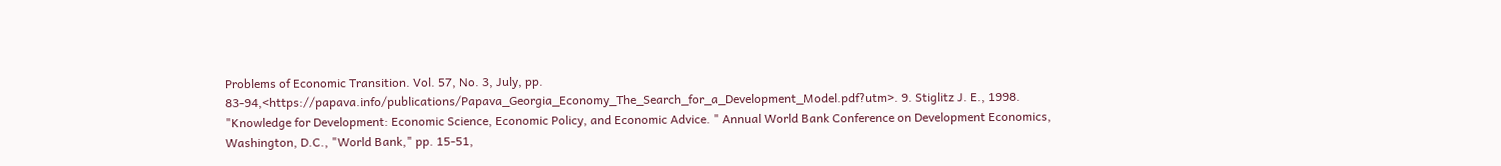Problems of Economic Transition. Vol. 57, No. 3, July, pp. 83-94,<https://papava.info/publications/Papava_Georgia_Economy_The_Search_for_a_Development_Model.pdf?utm>. 9. Stiglitz J. E., 1998. "Knowledge for Development: Economic Science, Economic Policy, and Economic Advice. " Annual World Bank Conference on Development Economics, Washington, D.C., "World Bank," pp. 15-51,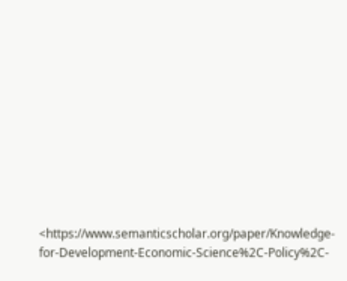<https://www.semanticscholar.org/paper/Knowledge-for-Development-Economic-Science%2C-Policy%2C-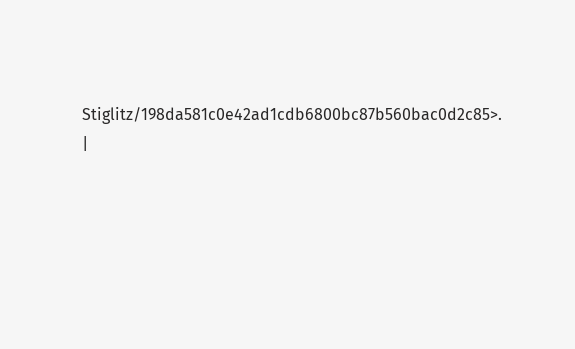Stiglitz/198da581c0e42ad1cdb6800bc87b560bac0d2c85>. |